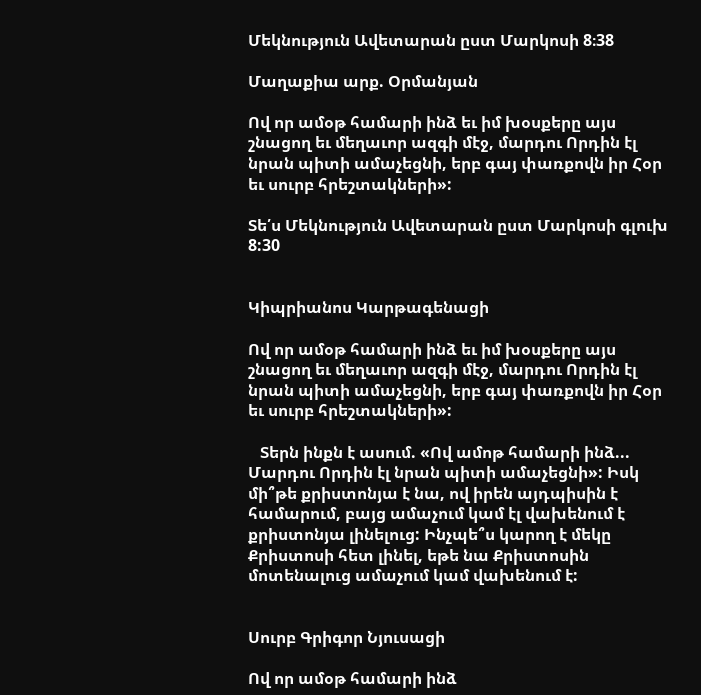Մեկնություն Ավետարան ըստ Մարկոսի 8։38

Մաղաքիա արք. Օրմանյան

Ով որ ամօթ համարի ինձ եւ իմ խօսքերը այս շնացող եւ մեղաւոր ազգի մէջ, մարդու Որդին էլ նրան պիտի ամաչեցնի, երբ գայ փառքովն իր Հօր եւ սուրբ հրեշտակների»:

Տե՛ս Մեկնություն Ավետարան ըստ Մարկոսի գլուխ 8:30


Կիպրիանոս Կարթագենացի

Ով որ ամօթ համարի ինձ եւ իմ խօսքերը այս շնացող եւ մեղաւոր ազգի մէջ, մարդու Որդին էլ նրան պիտի ամաչեցնի, երբ գայ փառքովն իր Հօր եւ սուրբ հրեշտակների»:

   Տերն ինքն է ասում. «Ով ամոթ համարի ինձ... Մարդու Որդին էլ նրան պիտի ամաչեցնի»: Իսկ մի՞թե քրիստոնյա է նա, ով իրեն այդպիսին է համարում, բայց ամաչում կամ էլ վախենում է քրիստոնյա լինելուց: Ինչպե՞ս կարող է մեկը Քրիստոսի հետ լինել, եթե նա Քրիստոսին մոտենալուց ամաչում կամ վախենում է:


Սուրբ Գրիգոր Նյուսացի

Ով որ ամօթ համարի ինձ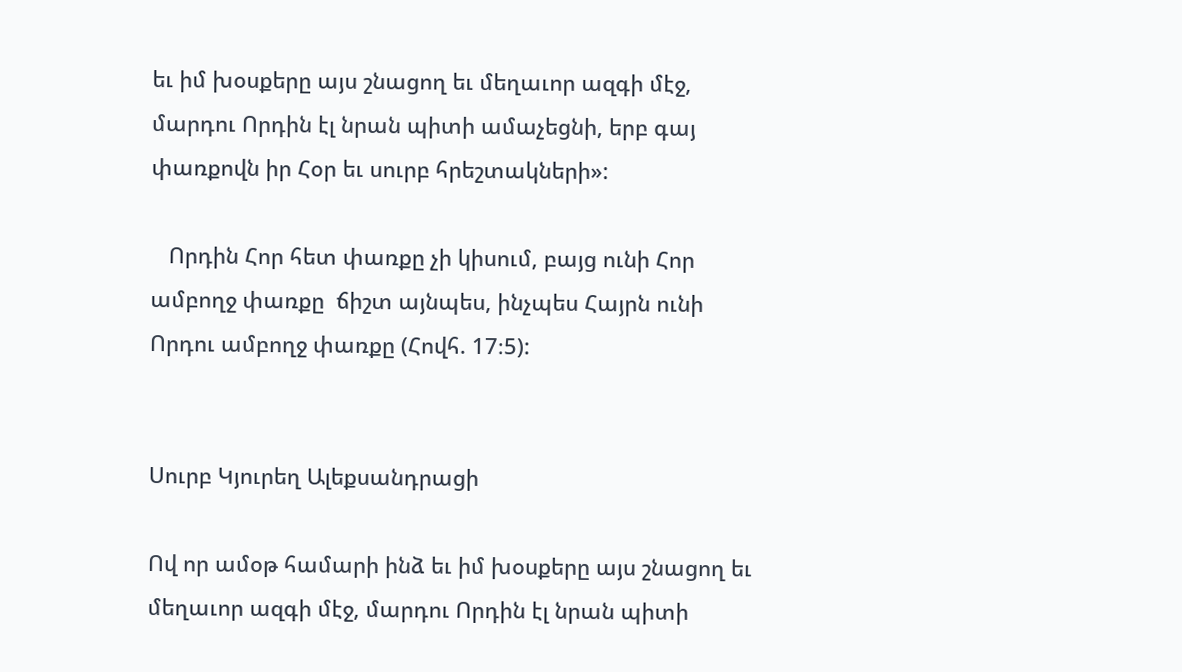եւ իմ խօսքերը այս շնացող եւ մեղաւոր ազգի մէջ, մարդու Որդին էլ նրան պիտի ամաչեցնի, երբ գայ փառքովն իր Հօր եւ սուրբ հրեշտակների»:

   Որդին Հոր հետ փառքը չի կիսում, բայց ունի Հոր ամբողջ փառքը  ճիշտ այնպես, ինչպես Հայրն ունի Որդու ամբողջ փառքը (Հովհ. 17։5):


Սուրբ Կյուրեղ Ալեքսանդրացի

Ով որ ամօթ համարի ինձ եւ իմ խօսքերը այս շնացող եւ մեղաւոր ազգի մէջ, մարդու Որդին էլ նրան պիտի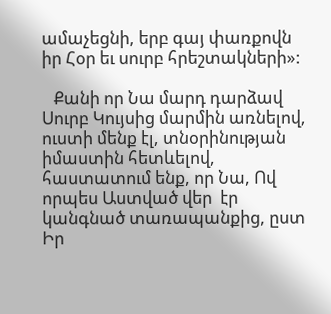ամաչեցնի, երբ գայ փառքովն իր Հօր եւ սուրբ հրեշտակների»:

   Քանի որ Նա մարդ դարձավ Սուրբ Կույսից մարմին առնելով, ուստի մենք էլ, տնօրինության իմաստին հետևելով, հաստատում ենք, որ Նա, Ով որպես Աստված վեր  էր կանգնած տառապանքից, ըստ Իր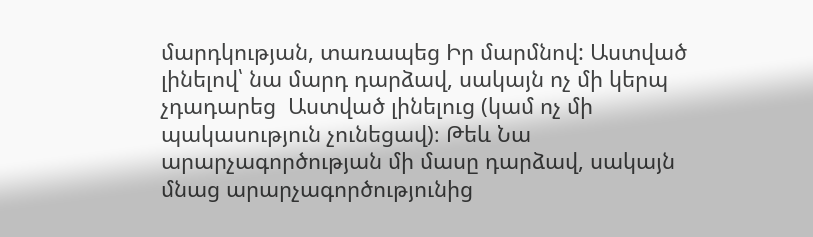մարդկության, տառապեց Իր մարմնով: Աստված լինելով՝ նա մարդ դարձավ, սակայն ոչ մի կերպ չդադարեց  Աստված լինելուց (կամ ոչ մի պակասություն չունեցավ)։ Թեև Նա արարչագործության մի մասը դարձավ, սակայն մնաց արարչագործությունից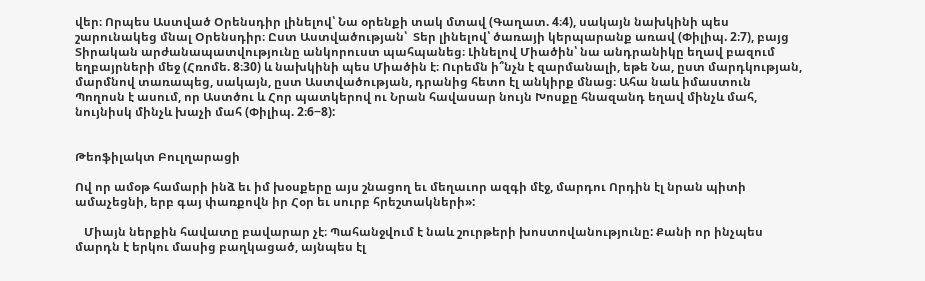վեր։ Որպես Աստված Օրենսդիր լինելով՝ Նա օրենքի տակ մտավ (Գաղատ. 4։4), սակայն նախկինի պես շարունակեց մնալ Օրենսդիր։ Ըստ Աստվածության՝  Տեր լինելով՝ ծառայի կերպարանք առավ (Փիլիպ. 2։7), բայց Տիրական արժանապատվությունը անկորուստ պահպանեց։ Լինելով Միածին՝ նա անդրանիկը եղավ բազում եղբայրների մեջ (Հռոմե. 8։30) և նախկինի պես Միածին է։ Ուրեմն ի՞նչն է զարմանալի, եթե Նա, ըստ մարդկության, մարմնով տառապեց, սակայն, ըստ Աստվածության, դրանից հետո էլ անկիրք մնաց։ Ահա նաև իմաստուն Պողոսն է ասում, որ Աստծու և Հոր պատկերով ու Նրան հավասար նույն Խոսքը հնազանդ եղավ մինչև մահ, նույնիսկ մինչև խաչի մահ (Փիլիպ. 2։6−8):


Թեոֆիլակտ Բուլղարացի

Ով որ ամօթ համարի ինձ եւ իմ խօսքերը այս շնացող եւ մեղաւոր ազգի մէջ, մարդու Որդին էլ նրան պիտի ամաչեցնի, երբ գայ փառքովն իր Հօր եւ սուրբ հրեշտակների»:

   Միայն ներքին հավատը բավարար չէ։ Պահանջվում է նաև շուրթերի խոստովանությունը: Քանի որ ինչպես մարդն է երկու մասից բաղկացած, այնպես էլ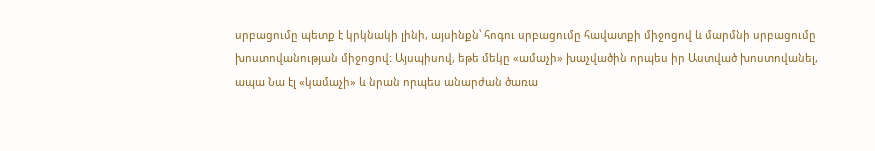սրբացումը պետք է կրկնակի լինի, այսինքն՝ հոգու սրբացումը հավատքի միջոցով և մարմնի սրբացումը խոստովանության միջոցով: Այսպիսով, եթե մեկը «ամաչի» խաչվածին որպես իր Աստված խոստովանել, ապա Նա էլ «կամաչի» և նրան որպես անարժան ծառա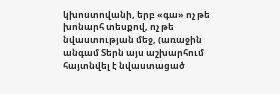կխոստովանի, երբ «գա» ոչ թե խոնարհ տեսքով, ոչ թե նվաստության մեջ, (առաջին անգամ Տերն այս աշխարհում հայտնվել է նվաստացած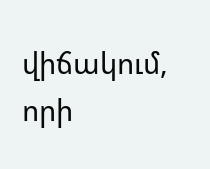վիճակում, որի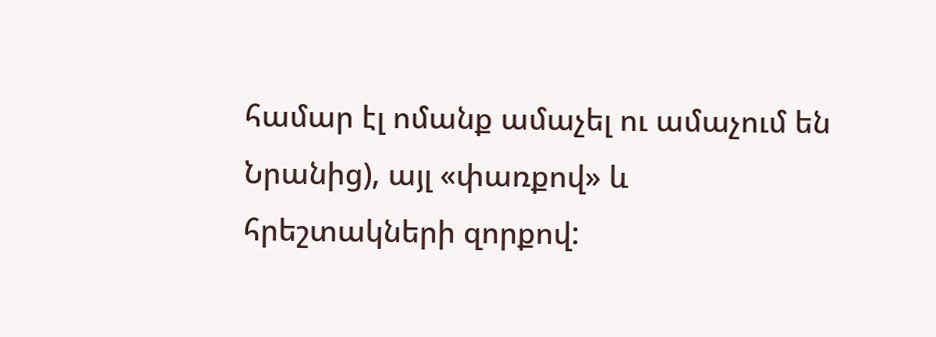համար էլ ոմանք ամաչել ու ամաչում են Նրանից), այլ «փառքով» և հրեշտակների զորքով: